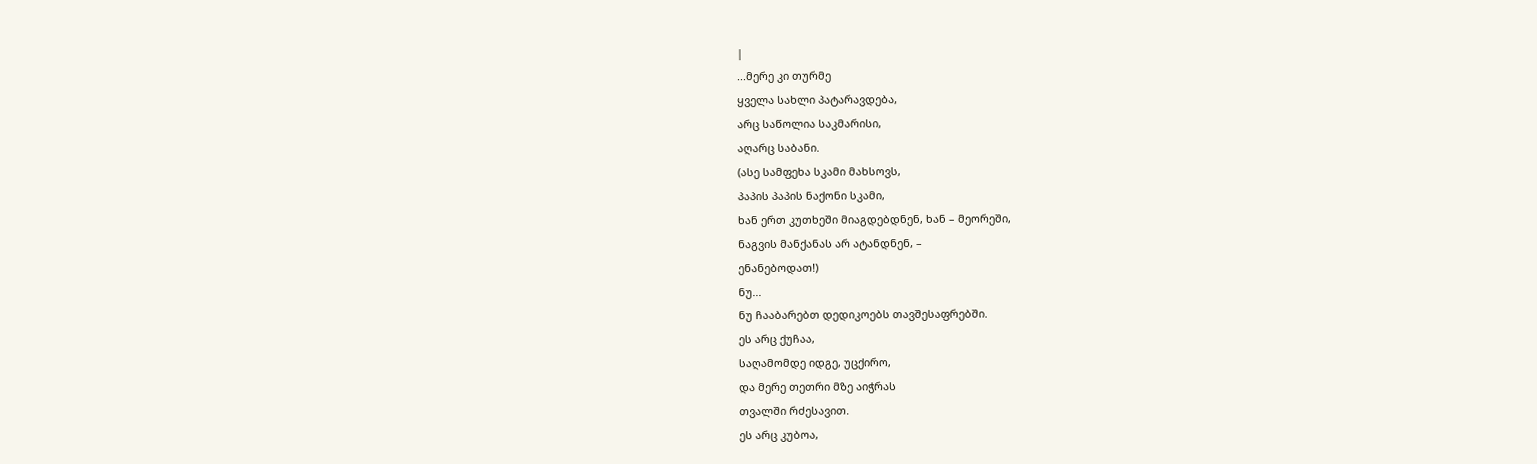|
...მერე კი თურმე
ყველა სახლი პატარავდება,
არც საწოლია საკმარისი,
აღარც საბანი.
(ასე სამფეხა სკამი მახსოვს,
პაპის პაპის ნაქონი სკამი,
ხან ერთ კუთხეში მიაგდებდნენ, ხან – მეორეში,
ნაგვის მანქანას არ ატანდნენ, –
ენანებოდათ!)
ნუ...
ნუ ჩააბარებთ დედიკოებს თავშესაფრებში.
ეს არც ქუჩაა,
საღამომდე იდგე, უცქირო,
და მერე თეთრი მზე აიჭრას
თვალში რძესავით.
ეს არც კუბოა,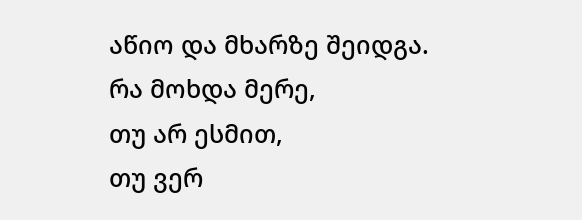აწიო და მხარზე შეიდგა.
რა მოხდა მერე,
თუ არ ესმით,
თუ ვერ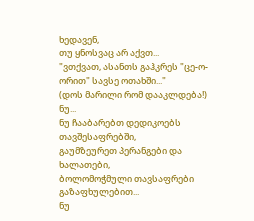ხედავენ,
თუ ყნოსვაც არ აქვთ...
"ვთქვათ, ასანთს გაჰკრეს "ცე-ო-ორით" სავსე ოთახში..."
(დოს მარილი რომ დააკლდება!)
ნუ...
ნუ ჩააბარებთ დედიკოებს თავშესაფრებში,
გაუმზეურეთ პერანგები და ხალათები,
ბოლომოჭმული თავსაფრები
გაზაფხულებით...
ნუ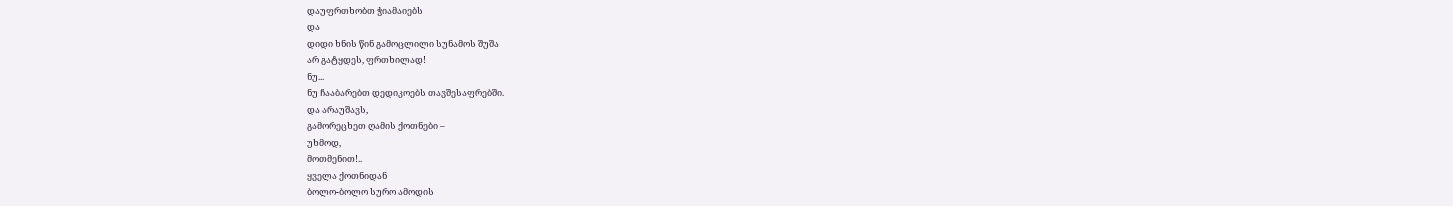დაუფრთხობთ ჭიამაიებს
და
დიდი ხნის წინ გამოცლილი სუნამოს შუშა
არ გატყდეს, ფრთხილად!
ნუ...
ნუ ჩააბარებთ დედიკოებს თავშესაფრებში.
და არაუშავს,
გამორეცხეთ ღამის ქოთნები –
უხმოდ,
მოთმენით!..
ყველა ქოთნიდან
ბოლო-ბოლო სურო ამოდის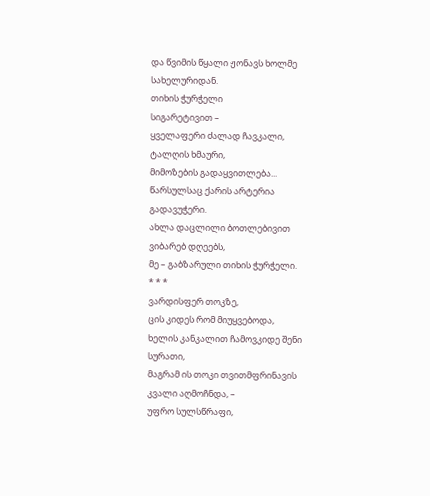და წვიმის წყალი ჟონავს ხოლმე
სახელურიდან.
თიხის ჭურჭელი
სიგარეტივით –
ყველაფერი ძალად ჩავკალი,
ტალღის ხმაური,
მიმოზების გადაყვითლება...
წარსულსაც ქარის არტერია გადავუჭერი.
ახლა დაცლილი ბოთლებივით ვიბარებ დღეებს,
მე – გაბზარული თიხის ჭურჭელი.
* * *
ვარდისფერ თოკზე,
ცის კიდეს რომ მიუყვებოდა,
ხელის კანკალით ჩამოვკიდე შენი სურათი,
მაგრამ ის თოკი თვითმფრინავის კვალი აღმოჩნდა, –
უფრო სულსწრაფი,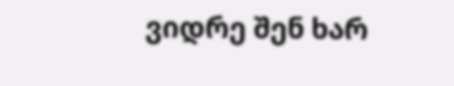ვიდრე შენ ხარ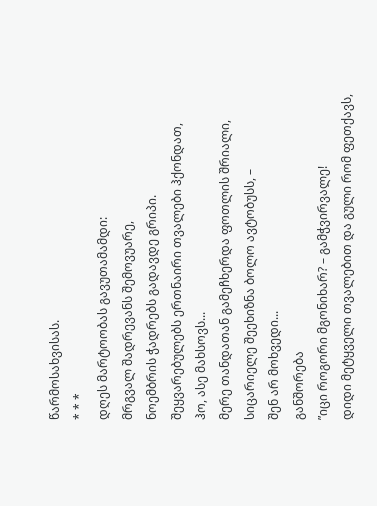წარმოსახვისას.
* * *
დღეს მარტოობას გავუთამამდი:
მრგვალ შადრევანს შემოვუარე,
ნოემბრის ჭადრებს გადავდე გრიპი.
შეყვარებულებს ერთნაირი თვალები ჰქონდათ,
ჰო, ასე მახსოვს...
მერე თანდათან გამეჩხერდა ფოთლის შრიალი,
სიცარიელე შეეხიზნა ბოლო ავტობუსს, –
შენ არ მოხვედი...
განშორება
”იცი როგორი მგონიხარ? – გამჭვირვალე!
დიდი მეტყველი თვალებით და გული რომ ფეთქავს,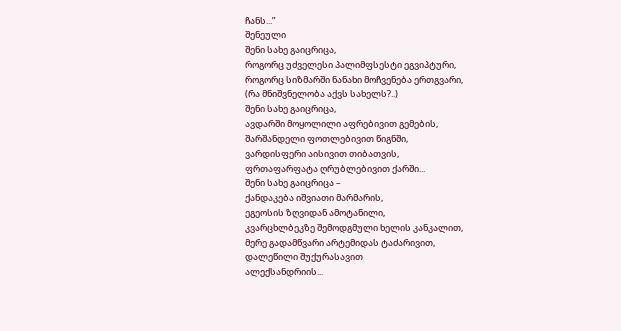ჩანს...”
შენეული
შენი სახე გაიცრიცა,
როგორც უძველესი პალიმფსესტი ეგვიპტური,
როგორც სიზმარში ნანახი მოჩვენება ერთგვარი,
(რა მნიშვნელობა აქვს სახელს?..)
შენი სახე გაიცრიცა,
ავდარში მოყოლილი აფრებივით გემების,
შარშანდელი ფოთლებივით წიგნში,
ვარდისფერი აისივით თიბათვის,
ფრთაფარფატა ღრუბლებივით ქარში...
შენი სახე გაიცრიცა –
ქანდაკება იშვიათი მარმარის,
ეგეოსის ზღვიდან ამოტანილი,
კვარცხლბეკზე შემოდგმული ხელის კანკალით,
მერე გადამწვარი არტემიდას ტაძარივით,
დალეწილი შუქურასავით
ალექსანდრიის...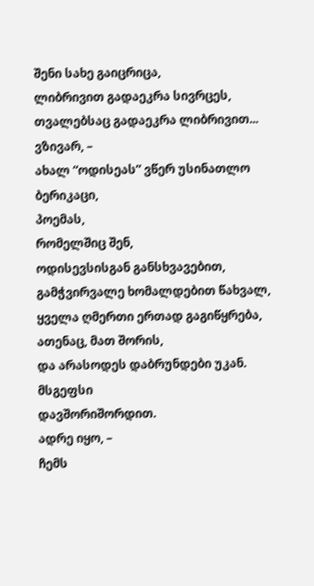შენი სახე გაიცრიცა,
ლიბრივით გადაეკრა სივრცეს,
თვალებსაც გადაეკრა ლიბრივით...
ვზივარ, –
ახალ “ოდისეას” ვწერ უსინათლო ბერიკაცი,
პოემას,
რომელშიც შენ,
ოდისევსისგან განსხვავებით,
გამჭვირვალე ხომალდებით წახვალ,
ყველა ღმერთი ერთად გაგიწყრება,
ათენაც, მათ შორის,
და არასოდეს დაბრუნდები უკან.
მსგეფსი
დავშორიშორდით.
ადრე იყო, –
ჩემს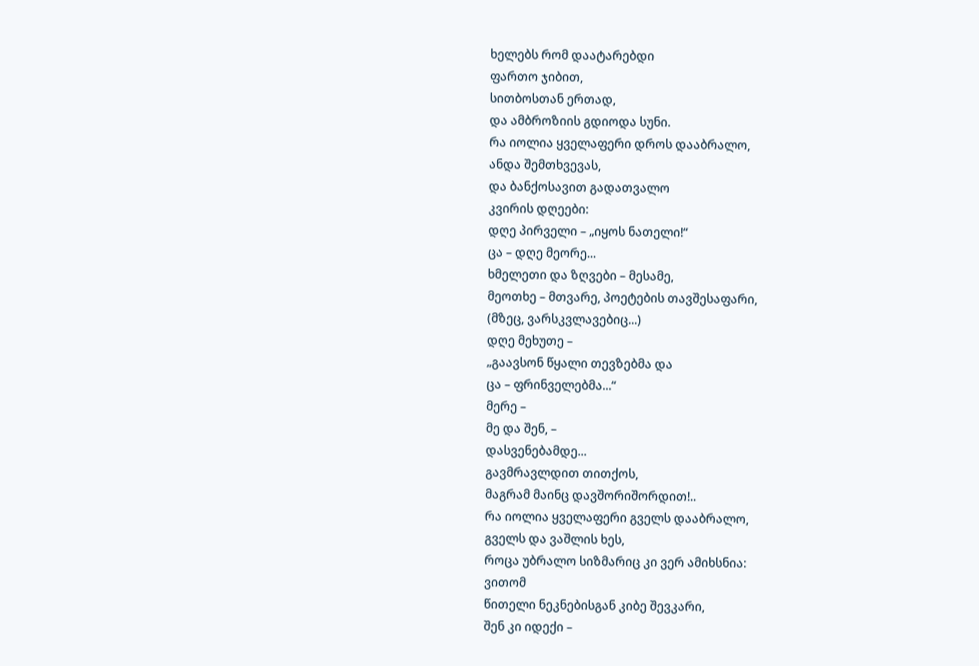ხელებს რომ დაატარებდი
ფართო ჯიბით,
სითბოსთან ერთად,
და ამბროზიის გდიოდა სუნი.
რა იოლია ყველაფერი დროს დააბრალო,
ანდა შემთხვევას,
და ბანქოსავით გადათვალო
კვირის დღეები:
დღე პირველი – „იყოს ნათელი!“
ცა – დღე მეორე...
ხმელეთი და ზღვები – მესამე,
მეოთხე – მთვარე, პოეტების თავშესაფარი,
(მზეც, ვარსკვლავებიც...)
დღე მეხუთე –
„გაავსონ წყალი თევზებმა და
ცა – ფრინველებმა...“
მერე –
მე და შენ, –
დასვენებამდე...
გავმრავლდით თითქოს,
მაგრამ მაინც დავშორიშორდით!..
რა იოლია ყველაფერი გველს დააბრალო,
გველს და ვაშლის ხეს,
როცა უბრალო სიზმარიც კი ვერ ამიხსნია:
ვითომ
წითელი ნეკნებისგან კიბე შევკარი,
შენ კი იდექი –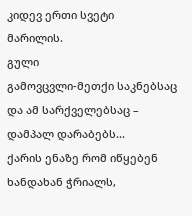კიდევ ერთი სვეტი
მარილის.
გული
გამოვცვლი-მეთქი საკნებსაც და ამ სარქველებსაც –
დამპალ დარაბებს...
ქარის ენაზე რომ იწყებენ ხანდახან ჭრიალს,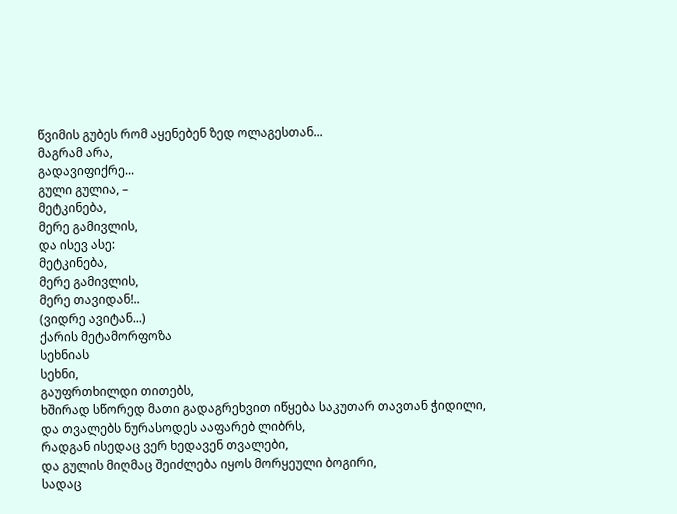წვიმის გუბეს რომ აყენებენ ზედ ოლაგესთან...
მაგრამ არა,
გადავიფიქრე...
გული გულია, –
მეტკინება,
მერე გამივლის,
და ისევ ასე:
მეტკინება,
მერე გამივლის,
მერე თავიდან!..
(ვიდრე ავიტან...)
ქარის მეტამორფოზა
სეხნიას
სეხნი,
გაუფრთხილდი თითებს,
ხშირად სწორედ მათი გადაგრეხვით იწყება საკუთარ თავთან ჭიდილი,
და თვალებს ნურასოდეს ააფარებ ლიბრს,
რადგან ისედაც ვერ ხედავენ თვალები,
და გულის მიღმაც შეიძლება იყოს მორყეული ბოგირი,
სადაც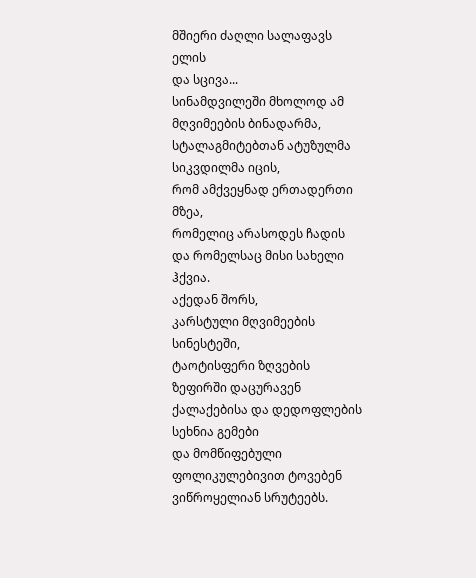მშიერი ძაღლი სალაფავს ელის
და სცივა...
სინამდვილეში მხოლოდ ამ მღვიმეების ბინადარმა,
სტალაგმიტებთან ატუზულმა სიკვდილმა იცის,
რომ ამქვეყნად ერთადერთი მზეა,
რომელიც არასოდეს ჩადის და რომელსაც მისი სახელი ჰქვია.
აქედან შორს,
კარსტული მღვიმეების სინესტეში,
ტაოტისფერი ზღვების ზეფირში დაცურავენ
ქალაქებისა და დედოფლების სეხნია გემები
და მომწიფებული ფოლიკულებივით ტოვებენ ვიწროყელიან სრუტეებს.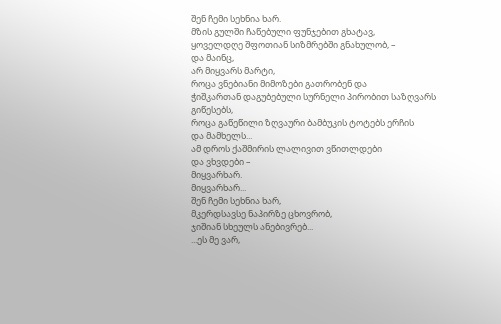შენ ჩემი სეხნია ხარ.
მზის გულში ჩაწებული ფუნჯებით გხატავ,
ყოველდღე შფოთიან სიზმრებში გნახულობ, –
და მაინც,
არ მიყვარს მარტი,
როცა ვნებიანი მიმოზები გათრობენ და
ჭიშკართან დაგუბებული სურნელი პირობით საზღვარს გიწესებს,
როცა გაწეწილი ზღვაური ბამბუკის ტოტებს ერჩის
და მამხელს...
ამ დროს ქაშმირის ლალივით ვწითლდები
და ვხვდები –
მიყვარხარ.
მიყვარხარ...
შენ ჩემი სეხნია ხარ,
მკერდსავსე ნაპირზე ცხოვრობ,
ჯიშიან სხეულს ანებივრებ...
...ეს მე ვარ,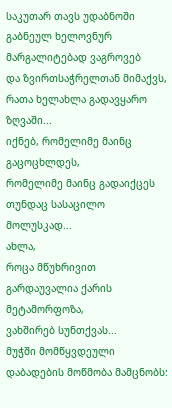საკუთარ თავს უდაბნოში გაბნეულ ხელოვნურ მარგალიტებად ვაგროვებ
და ზვირთსაჭრელთან მიმაქვს,
რათა ხელახლა გადავყარო ზღვაში...
იქნებ, რომელიმე მაინც გაცოცხლდეს,
რომელიმე მაინც გადაიქცეს თუნდაც სასაცილო მოლუსკად...
ახლა,
როცა მწუხრივით გარდაუვალია ქარის მეტამორფოზა,
ვახშირებ სუნთქვას...
მუჭში მომწყვდეული დაბადების მოწმობა მამცნობს: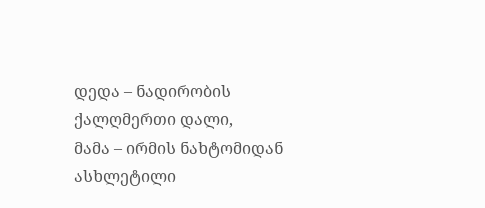დედა – ნადირობის ქალღმერთი დალი,
მამა – ირმის ნახტომიდან ასხლეტილი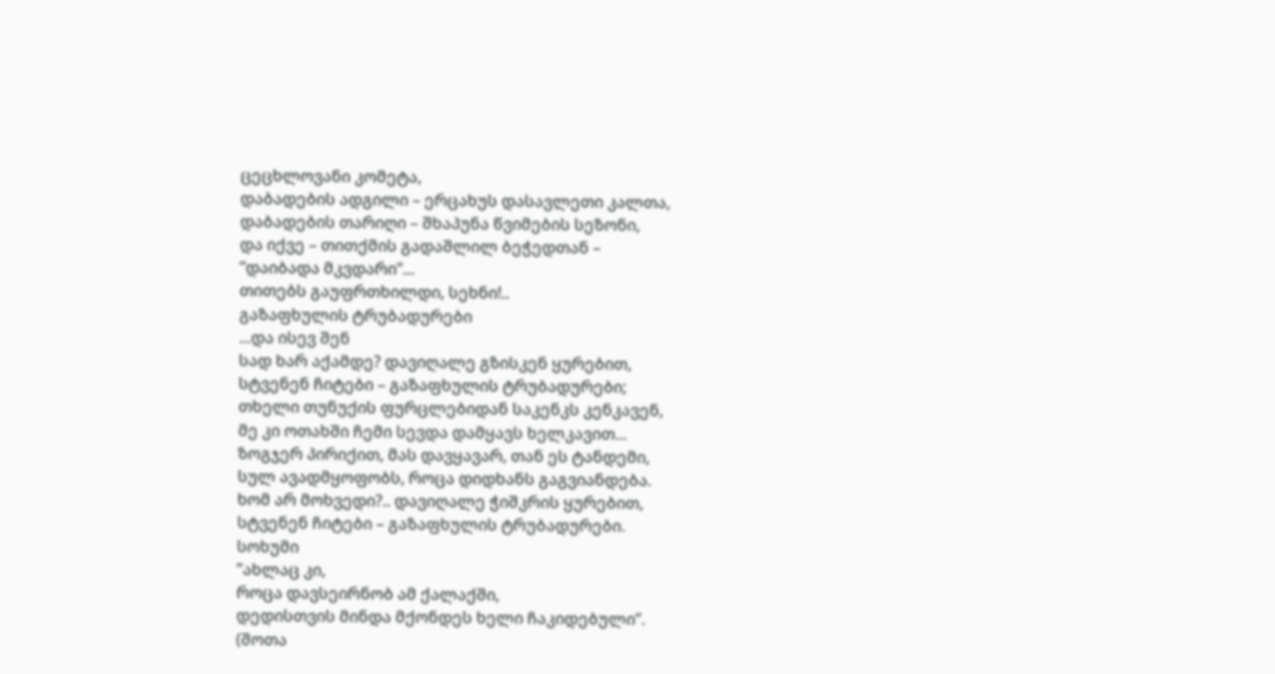ცეცხლოვანი კომეტა,
დაბადების ადგილი – ერცახუს დასავლეთი კალთა,
დაბადების თარიღი – შხაპუნა წვიმების სეზონი,
და იქვე – თითქმის გადაშლილ ბეჭედთან –
”დაიბადა მკვდარი”...
თითებს გაუფრთხილდი, სეხნი!..
გაზაფხულის ტრუბადურები
...და ისევ შენ
სად ხარ აქამდე? დავიღალე გზისკენ ყურებით,
სტვენენ ჩიტები – გაზაფხულის ტრუბადურები;
თხელი თუნუქის ფურცლებიდან საკენკს კენკავენ,
მე კი ოთახში ჩემი სევდა დამყავს ხელკავით...
ზოგჯერ პირიქით, მას დავყავარ, თან ეს ტანდემი,
სულ ავადმყოფობს, როცა დიდხანს გაგვიანდება.
ხომ არ მოხვედი?.. დავიღალე ჭიშკრის ყურებით,
სტვენენ ჩიტები – გაზაფხულის ტრუბადურები.
სოხუმი
”ახლაც კი,
როცა დავსეირნობ ამ ქალაქში,
დედისთვის მინდა მქონდეს ხელი ჩაკიდებული”.
(შოთა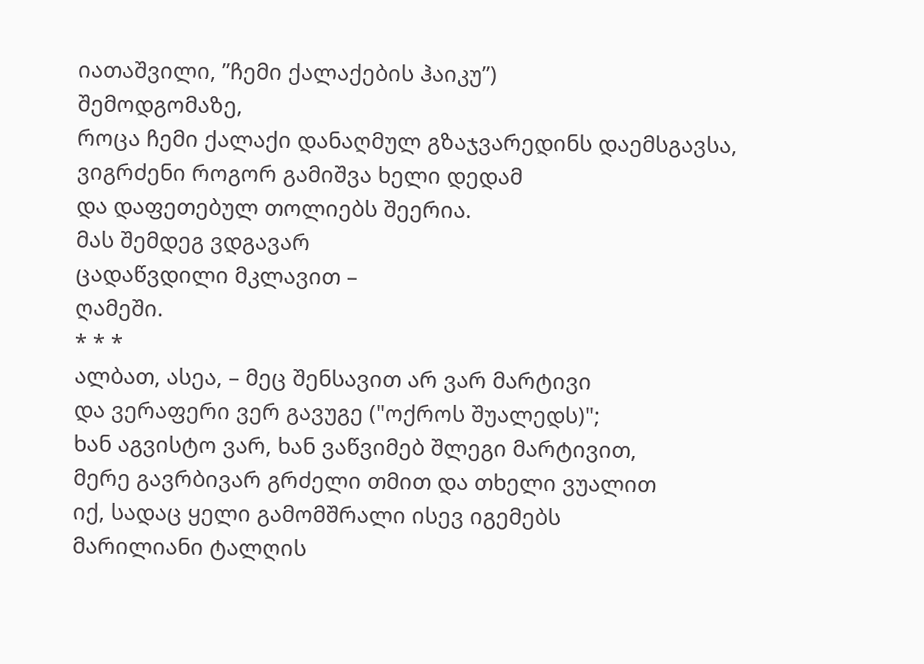იათაშვილი, ”ჩემი ქალაქების ჰაიკუ”)
შემოდგომაზე,
როცა ჩემი ქალაქი დანაღმულ გზაჯვარედინს დაემსგავსა,
ვიგრძენი როგორ გამიშვა ხელი დედამ
და დაფეთებულ თოლიებს შეერია.
მას შემდეგ ვდგავარ
ცადაწვდილი მკლავით –
ღამეში.
* * *
ალბათ, ასეა, – მეც შენსავით არ ვარ მარტივი
და ვერაფერი ვერ გავუგე ("ოქროს შუალედს)";
ხან აგვისტო ვარ, ხან ვაწვიმებ შლეგი მარტივით,
მერე გავრბივარ გრძელი თმით და თხელი ვუალით
იქ, სადაც ყელი გამომშრალი ისევ იგემებს
მარილიანი ტალღის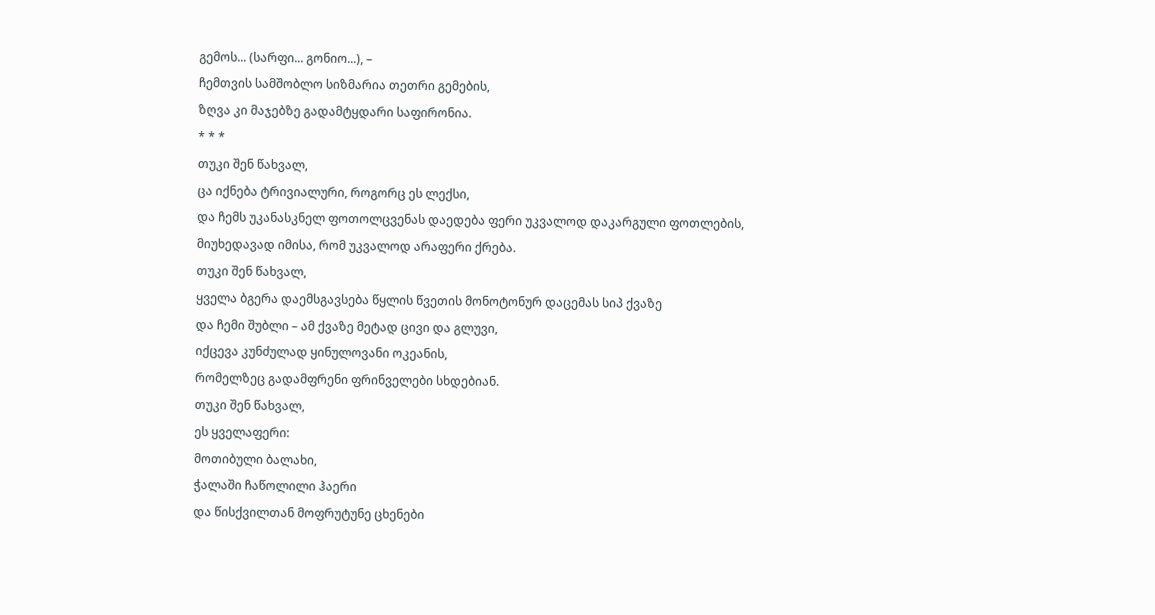გემოს... (სარფი... გონიო...), –
ჩემთვის სამშობლო სიზმარია თეთრი გემების,
ზღვა კი მაჯებზე გადამტყდარი საფირონია.
* * *
თუკი შენ წახვალ,
ცა იქნება ტრივიალური, როგორც ეს ლექსი,
და ჩემს უკანასკნელ ფოთოლცვენას დაედება ფერი უკვალოდ დაკარგული ფოთლების,
მიუხედავად იმისა, რომ უკვალოდ არაფერი ქრება.
თუკი შენ წახვალ,
ყველა ბგერა დაემსგავსება წყლის წვეთის მონოტონურ დაცემას სიპ ქვაზე
და ჩემი შუბლი – ამ ქვაზე მეტად ცივი და გლუვი,
იქცევა კუნძულად ყინულოვანი ოკეანის,
რომელზეც გადამფრენი ფრინველები სხდებიან.
თუკი შენ წახვალ,
ეს ყველაფერი:
მოთიბული ბალახი,
ჭალაში ჩაწოლილი ჰაერი
და წისქვილთან მოფრუტუნე ცხენები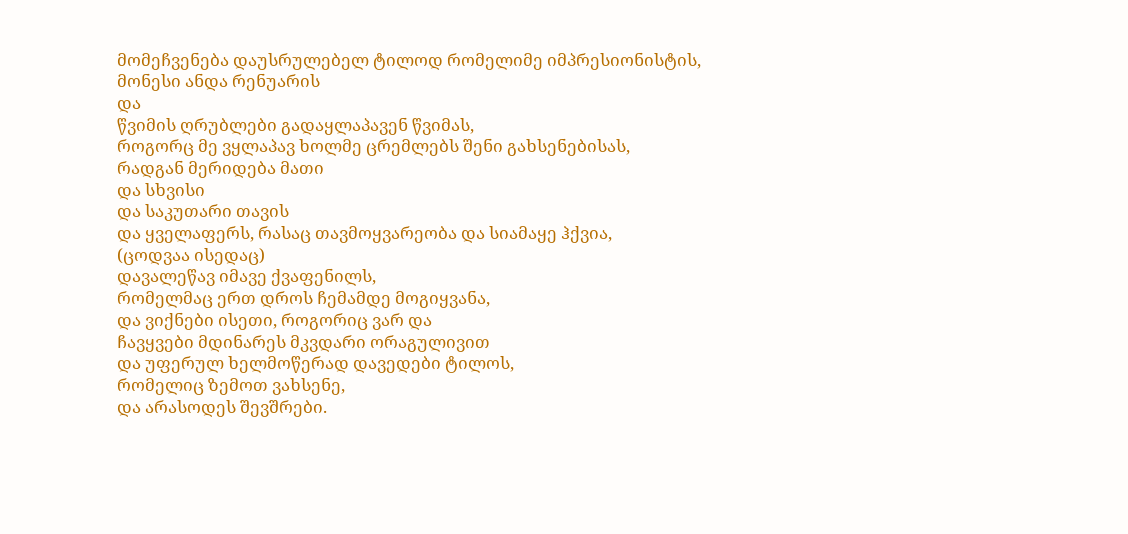მომეჩვენება დაუსრულებელ ტილოდ რომელიმე იმპრესიონისტის,
მონესი ანდა რენუარის
და
წვიმის ღრუბლები გადაყლაპავენ წვიმას,
როგორც მე ვყლაპავ ხოლმე ცრემლებს შენი გახსენებისას,
რადგან მერიდება მათი
და სხვისი
და საკუთარი თავის
და ყველაფერს, რასაც თავმოყვარეობა და სიამაყე ჰქვია,
(ცოდვაა ისედაც)
დავალეწავ იმავე ქვაფენილს,
რომელმაც ერთ დროს ჩემამდე მოგიყვანა,
და ვიქნები ისეთი, როგორიც ვარ და
ჩავყვები მდინარეს მკვდარი ორაგულივით
და უფერულ ხელმოწერად დავედები ტილოს,
რომელიც ზემოთ ვახსენე,
და არასოდეს შევშრები.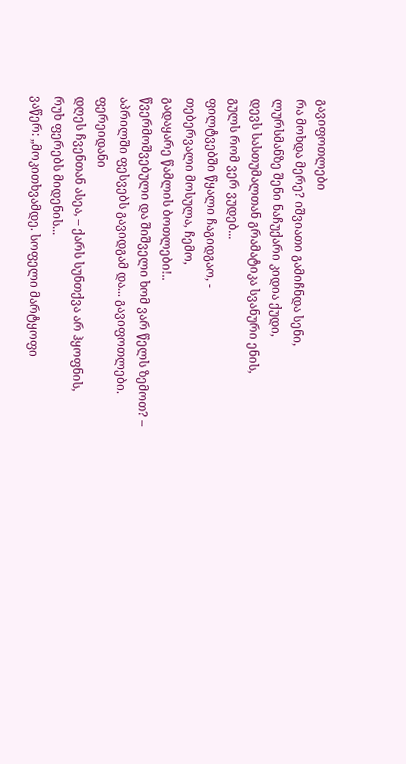გავიფოთლები
რა მოხდა მერე? იშვიათი გამიჩნდა სენი,
ლურსმანზე შენი ნაჩუქარი კიდია ქუდი,
დევს სასთუმალთან გრამატიკა სვანური ენის,
გულს რომ ვერ ვუდებ...
ფილტვებში წყალი ჩაგიდგაო, -
თებერვალი მოსულა, ჩემო,
გადაყარე წამლის ბოთლები!..
წვერმოშვებული და შიშველი ხომ ვარ წელს ზემოთ? –
აპრილში ფესვებს გავიდგამ და... გავიფოთლები.
ფერეიდანი
დღეს ჩვენთან ასეა, – ქარს სუნთქვა არ ჰყოფნის,
რუხ ფერებს მიდენის...
ვაწერ: „მოკითხვამდე. სოფელი მარტყოფი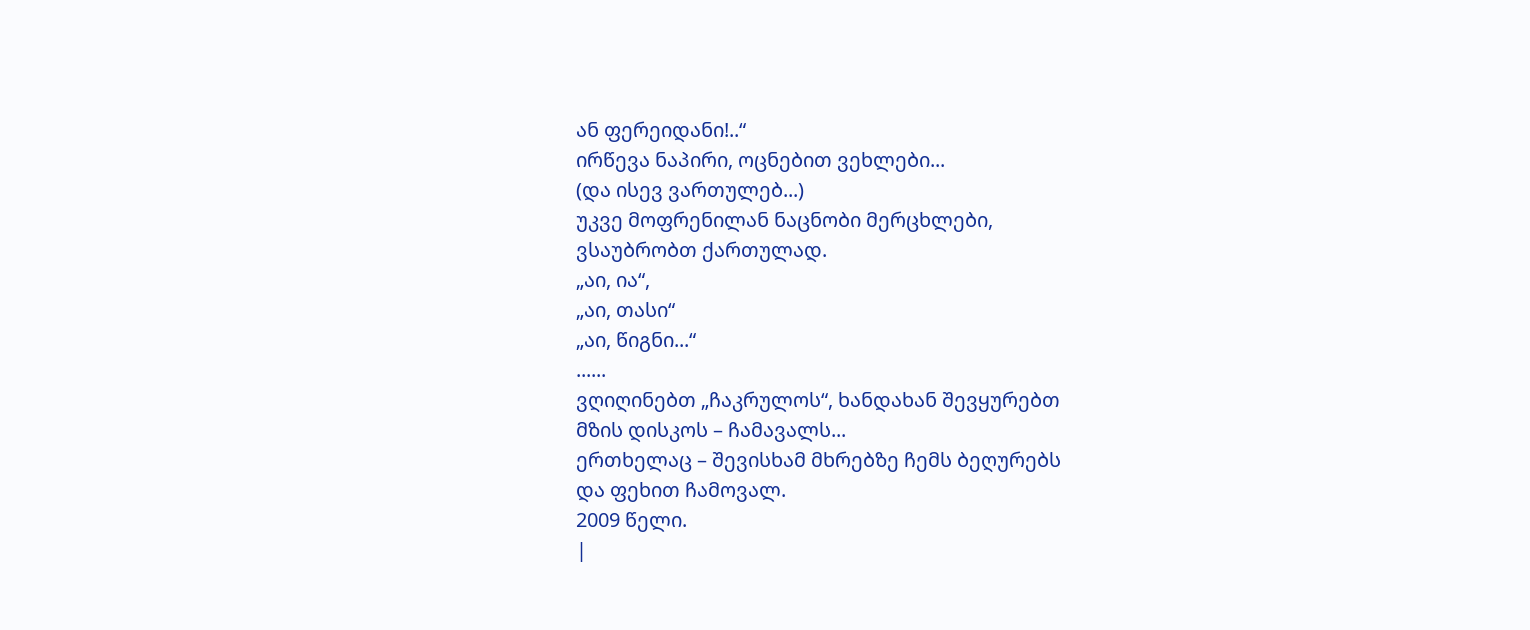ან ფერეიდანი!..“
ირწევა ნაპირი, ოცნებით ვეხლები...
(და ისევ ვართულებ...)
უკვე მოფრენილან ნაცნობი მერცხლები,
ვსაუბრობთ ქართულად.
„აი, ია“,
„აი, თასი“
„აი, წიგნი...“
......
ვღიღინებთ „ჩაკრულოს“, ხანდახან შევყურებთ
მზის დისკოს – ჩამავალს...
ერთხელაც – შევისხამ მხრებზე ჩემს ბეღურებს
და ფეხით ჩამოვალ.
2009 წელი.
|